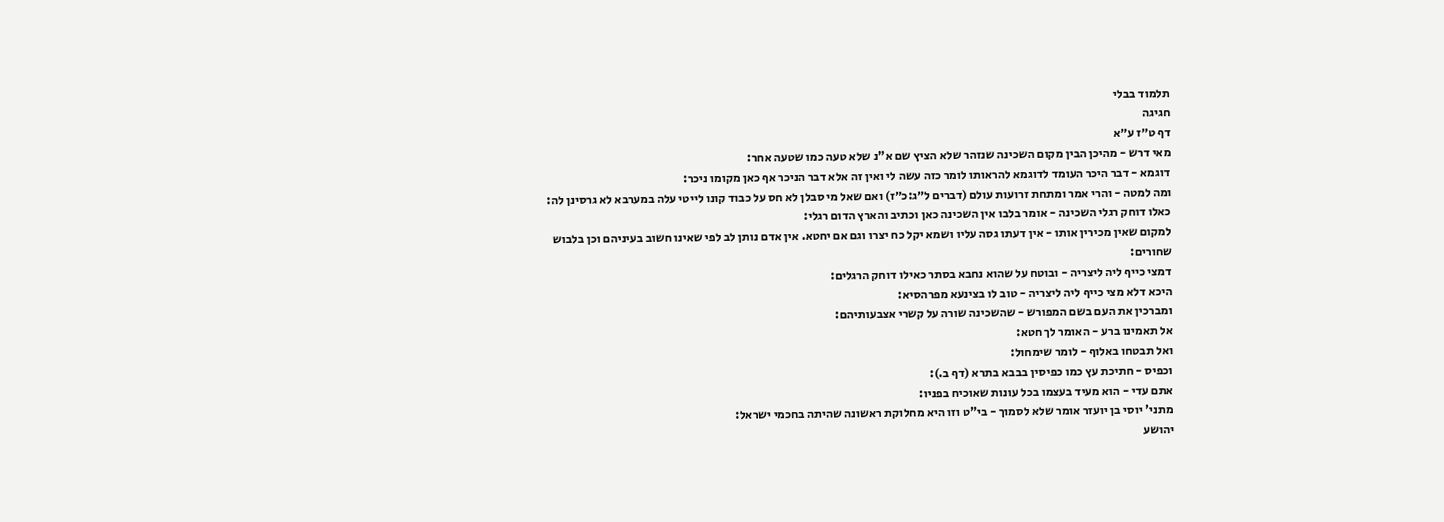תלמוד בבלי
חגיגה
דף ט״ז ע״א
מאי דרש - מהיכן הבין מקום השכינה שנזהר שלא הציץ שם א"נ שלא טעה כמו שטעה אחר:
דוגמא - דבר היכר העומד לדוגמא להראותו לומר כזה עשה לי ואין זה אלא דבר הניכר אף כאן מקומו ניכר:
ומה למטה - והרי אמר ומתחת זרועות עולם (דברים ל״ג:כ״ז) ואם שאל מי סבלן לא חס על כבוד קונו לייטי עלה במערבא לא גרסינן לה:
כאלו דוחק רגלי השכינה - אומר בלבו אין השכינה כאן וכתיב והארץ הדום רגלי:
למקום שאין מכירין אותו - אין דעתו גסה עליו ושמא יקל כח יצרו וגם אם יחטא. אין אדם נותן לב לפי שאינו חשוב בעיניהם וכן בלבוש שחורים:
דמצי כייף ליה ליצריה - ובוטח על שהוא נחבא בסתר כאילו דוחק הרגלים:
היכא דלא מצי כייף ליה ליצריה - טוב לו בצינעא מפרהסיא:
ומברכין את העם בשם המפורש - שהשכינה שורה על קשרי אצבעותיהם:
אל תאמינו ברע - האומר לך חטא:
ואל תבטחו באלוף - לומר שימחול:
וכפיס - חתיכת עץ כמו כפיסין בבבא בתרא (דף ב.):
אתם עדי - הוא מעיד בעצמו בכל עונות שאוכיח בפניו:
מתני' יוסי בן יועזר אומר שלא לסמוך - בי"ט וזו היא מחלוקת ראשונה שהיתה בחכמי ישראל:
יהושע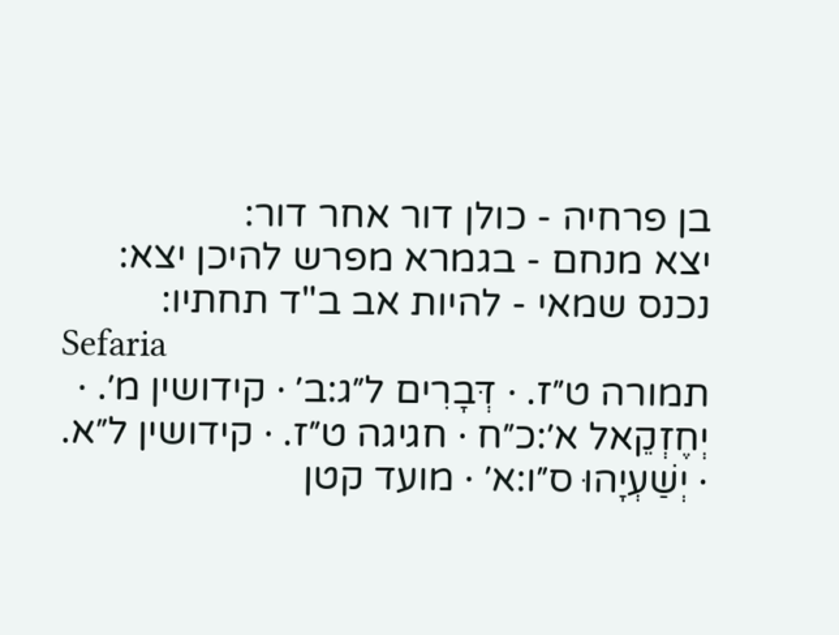בן פרחיה - כולן דור אחר דור:
יצא מנחם - בגמרא מפרש להיכן יצא:
נכנס שמאי - להיות אב ב"ד תחתיו:
Sefaria
תמורה ט״ז. · דְּבָרִים ל״ג:ב׳ · קידושין מ׳. · יְחֶזְקֵאל א׳:כ״ח · חגיגה ט״ז. · קידושין ל״א. · יְשַׁעְיָהוּ ס״ו:א׳ · מועד קטן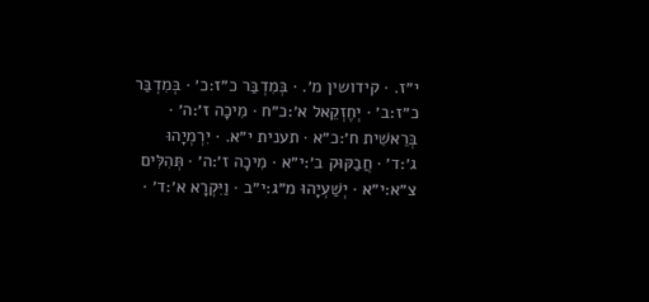י״ז. · קידושין מ׳. · בְּמִדְבַּר כ״ז:כ׳ · בְּמִדְבַּר כ״ז:ב׳ · יְחֶזְקֵאל א׳:כ״ח · מִיכָה ז׳:ה׳ · בְּרֵאשִׁית ח׳:כ״א · תענית י״א. · יִרְמְיָהוּ ג׳:ד׳ · חֲבַקּוּק ב׳:י״א · מִיכָה ז׳:ה׳ · תְּהִלִּים צ״א:י״א · יְשַׁעְיָהוּ מ״ג:י״ב · וַיִּקְרָא א׳:ד׳ ·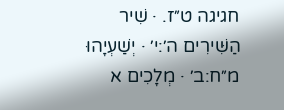חגיגה ט״ז. · שִׁיר הַשִּׁירִים ה׳:י׳ · יְשַׁעְיָהוּ מ״ח:ב׳ · מְלָכִים א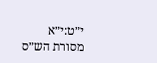י״ט:י״א
מסורת הש״ס